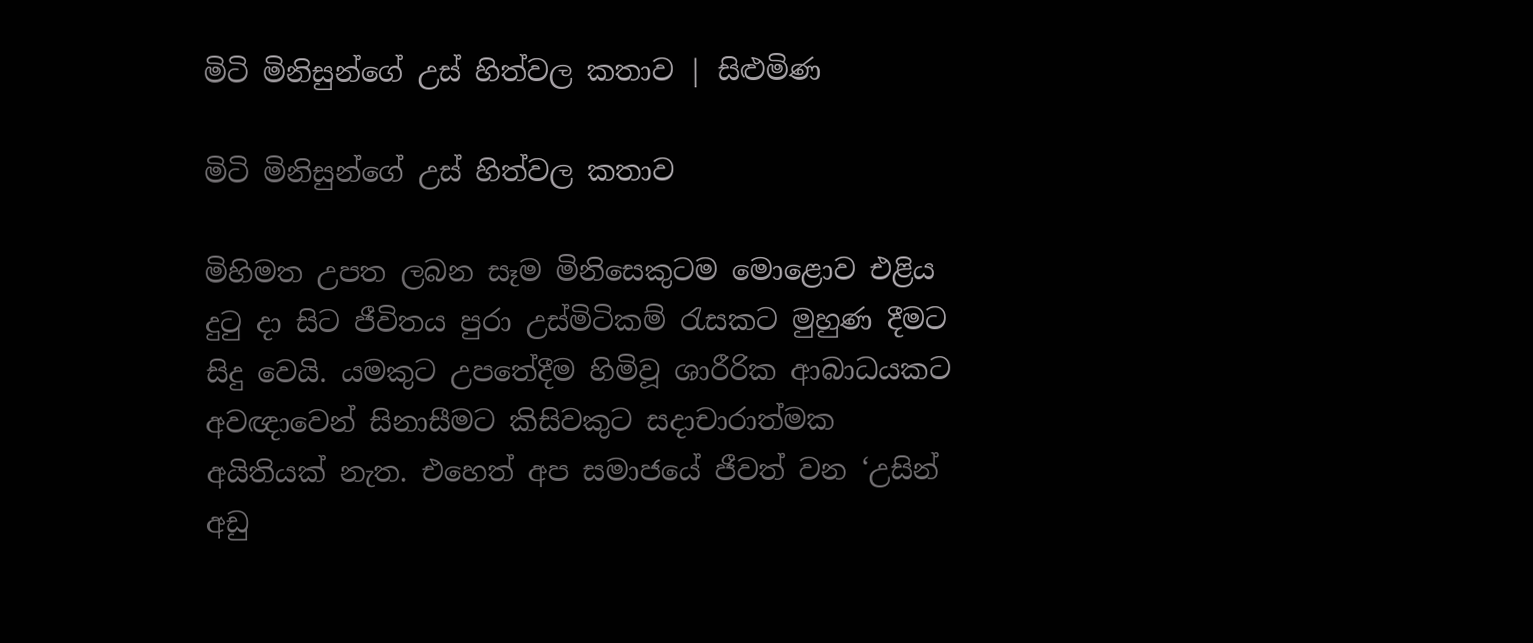මිටි මිනිසුන්ගේ උස් හිත්වල කතාව | සිළුමිණ

මිටි මිනිසුන්ගේ උස් හිත්වල කතාව

මිහිමත උපත ලබන සෑම මිනිසෙකුටම මොළොව එළිය දුටු දා සිට ජීවිතය පුරා උස්මිටිකම් රැසකට මුහුණ දීමට සිදු වෙයි. යමකුට උපතේදීම හිමිවූ ශාරීරික ආබාධයකට අවඥාවෙන් සිනාසීමට කිසිවකුට සදාචාරාත්මක අයිතියක් නැත. එහෙත් අප සමාජයේ ජීවත් වන ‘උසින් අඩු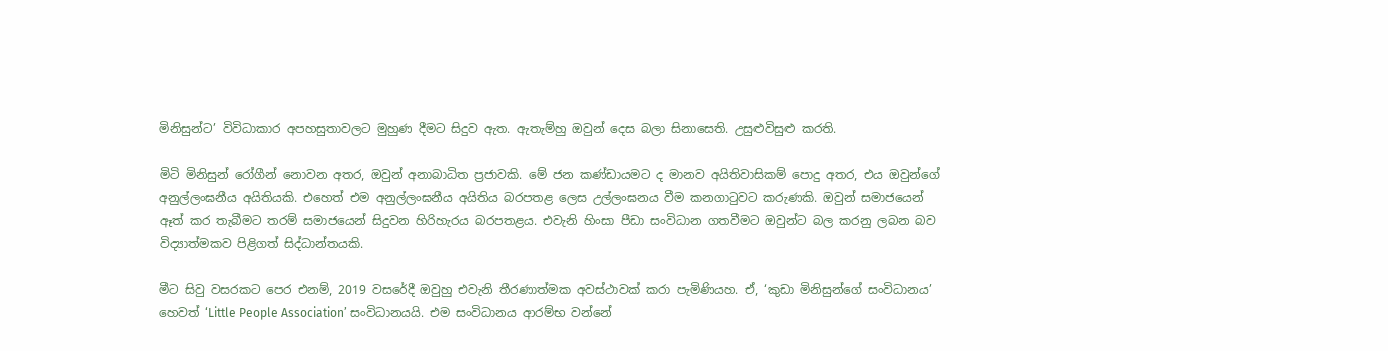මිනිසුන්ට’ විවිධාකාර අපහසුතාවලට මුහුණ දීමට සිදුව ඇත. ඇතැම්හු ඔවුන් දෙස බලා සිනාසෙති. උසුළුවිසුළු කරති.

මිටි මිනිසුන් රෝගීන් නොවන අතර, ඔවුන් අනාබාධිත ප්‍රජාවකි. මේ ජන කණ්ඩායමට ද මානව අයිතිවාසිකම් පොදු අතර, එය ඔවුන්ගේ අනුල්ලංඝනීය අයිතියකි. එහෙත් එම අනුල්ලංඝනීය අයිතිය බරපතළ ලෙස උල්ලංඝනය වීම කනගාටුවට කරුණකි. ඔවුන් සමාජයෙන් ඈත් කර තැබීමට තරම් සමාජයෙන් සිදුවන හිරිහැරය බරපතළය. එවැනි හිංසා පීඩා සංවිධාන ගතවීමට ඔවුන්ට බල කරනු ලබන බව විද්‍යාත්මකව පිළිගත් සිද්ධාන්තයකි.

මීට සිවු වසරකට පෙර එනම්, 2019 වසරේදී ඔවුහු එවැනි තීරණාත්මක අවස්ථාවක් කරා පැමිණියහ. ඒ, ‘කුඩා මිනිසුන්ගේ සංවිධානය’ හෙවත් ‘Little People Association’ සංවිධානයයි. එම සංවිධානය ආරම්භ වන්නේ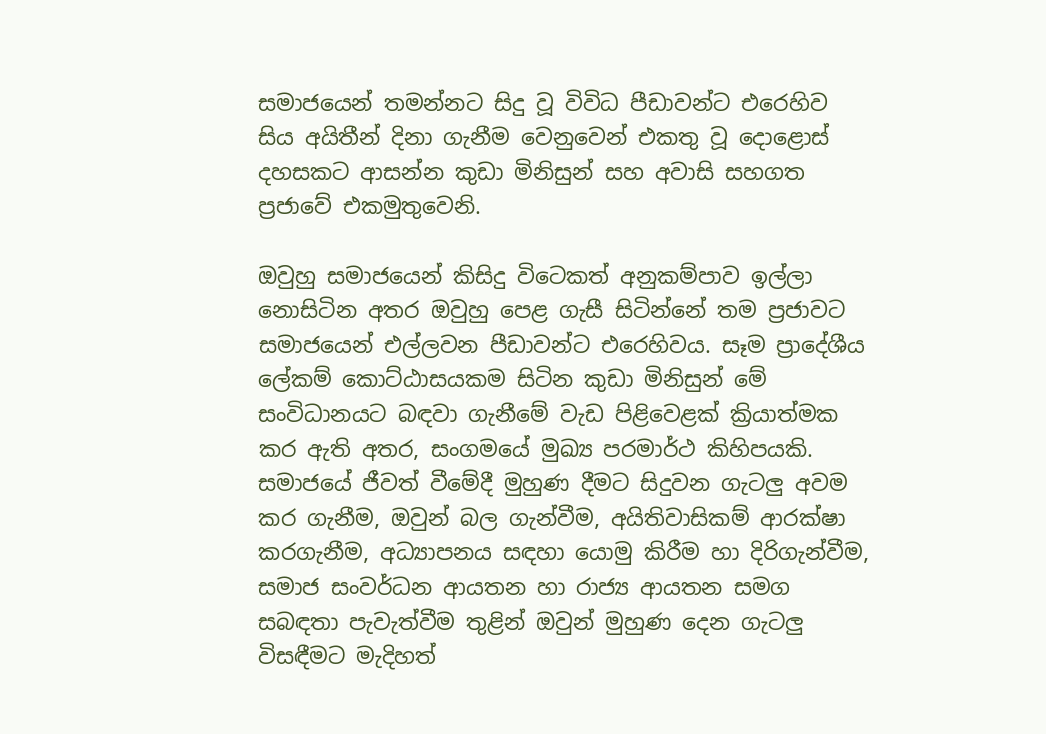සමාජයෙන් තමන්නට සිදු වූ විවිධ පීඩාවන්ට එරෙහිව සිය අයිතීන් දිනා ගැනීම වෙනුවෙන් එකතු වූ දොළොස් දහසකට ආසන්න කුඩා මිනිසුන් සහ අවාසි සහගත ප්‍රජාවේ එකමුතුවෙනි.

ඔවුහු සමාජයෙන් කිසිදු විටෙකත් අනුකම්පාව ඉල්ලා නොසිටින අතර ඔවුහු පෙළ ගැසී සිටින්නේ තම ප්‍රජාවට සමාජයෙන් එල්ලවන පීඩාවන්ට එරෙහිවය. සෑම ප්‍රාදේශීය ලේකම් කොට්ඨාසයකම සිටින කුඩා මිනිසුන් මේ සංවිධානයට බඳවා ගැනීමේ වැඩ පිළිවෙළක් ක්‍රියාත්මක කර ඇති අතර, සංගමයේ මුඛ්‍ය පරමාර්ථ කිහිපයකි. සමාජයේ ජීවත් වීමේදී මුහුණ දීමට සිදුවන ගැටලු අවම කර ගැනීම, ඔවුන් බල ගැන්වීම, අයිතිවාසිකම් ආරක්ෂා කරගැනීම, අධ්‍යාපනය සඳහා යොමු කිරීම හා දිරිගැන්වීම, සමාජ සංවර්ධන ආයතන හා රාජ්‍ය ආයතන සමග සබඳතා පැවැත්වීම තුළින් ඔවුන් මුහුණ දෙන ගැටලු විසඳීමට මැදිහත්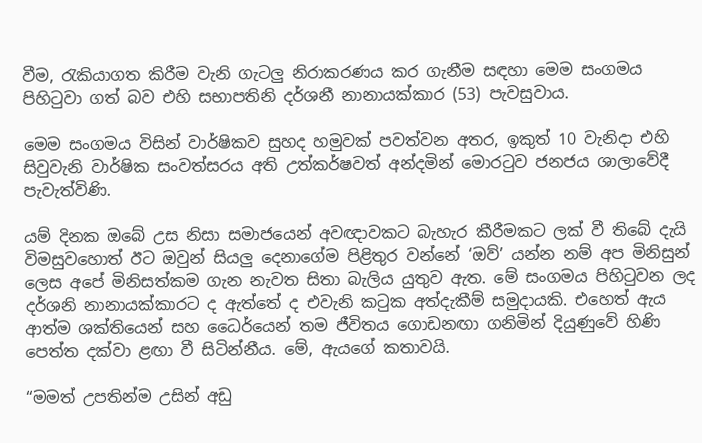වීම, රැකියාගත කිරීම වැනි ගැටලු නිරාකරණය කර ගැනීම සඳහා මෙම සංගමය පිහිටුවා ගත් බව එහි සභාපතිනි දර්ශනී නානායක්කාර (53) පැවසුවාය.

මෙම සංගමය විසින් වාර්ෂිකව සුහද හමුවක් පවත්වන අතර, ඉකුත් 10 වැනිදා එහි සිවුවැනි වාර්ෂික සංවත්සරය අති උත්කර්ෂවත් අන්දමින් මොරටුව ජනජය ශාලාවේදී පැවැත්විණි.

යම් දිනක ඔබේ උස නිසා සමාජයෙන් අවඥාවකට බැහැර කීරීමකට ලක් වී තිබේ දැයි විමසුවහොත් ඊට ඔවුන් සියලු දෙනාගේම පිළිතුර වන්නේ ‘ඔව්’ යන්න නම් අප මිනිසුන් ලෙස අපේ මිනිසත්කම ගැන නැවත සිතා බැලිය යුතුව ඇත. මේ සංගමය පිහිටුවන ලද දර්ශනි නානායක්කාරට ද ඇත්තේ ද එවැනි කටුක අත්දැකීම් සමුදායකි. එහෙත් ඇය ආත්ම ශක්තියෙන් සහ ධෛර්යෙන් තම ජීවිතය ගොඩනඟා ගනිමින් දියුණුවේ හිණි පෙත්ත දක්වා ළඟා වී සිටින්නීය. මේ, ඇයගේ කතාවයි.

“මමත් උපතින්ම උසින් අඩු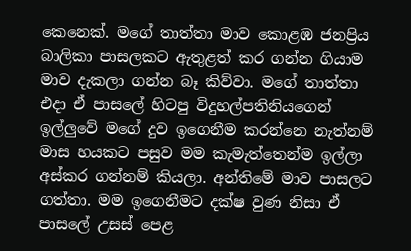කෙනෙක්. මගේ තාත්තා මාව කොළඹ ජනප්‍රිය බාලිකා පාසලකට ඇතුළත් කර ගන්න ගියාම මාව දැකලා ගන්න බෑ කිව්වා. මගේ තාත්තා එදා ඒ පාසලේ හිටපු විදුහල්පතිනියගෙන් ඉල්ලුවේ මගේ දුව ඉගෙනීම කරන්නෙ නැත්නම් මාස හයකට පසුව මම කැමැත්තෙන්ම ඉල්ලා අස්කර ගන්නම් කියලා. අන්තිමේ මාව පාසලට ගත්තා. මම ඉගෙනීමට දක්ෂ වුණ නිසා ඒ පාසලේ උසස් පෙළ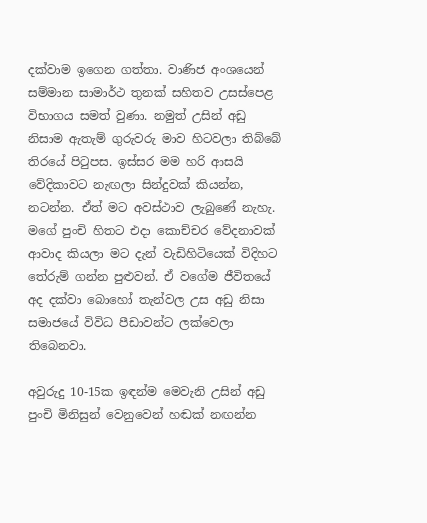දක්වාම ඉගෙන ගත්තා. වාණිජ අංශයෙන් සම්මාන සාමාර්ථ තුනක් සහිතව උසස්පෙළ විභාගය සමත් වුණා. නමුත් උසින් අඩු නිසාම ඇතැම් ගුරුවරු මාව හිටවලා තිබ්බේ තිරයේ පිටුපස. ඉස්සර මම හරි ආසයි වේදිකාවට නැඟලා සින්දුවක් කියන්න, නටන්න. ඒත් මට අවස්ථාව ලැබුණේ නැහැ. මගේ පුංචි හිතට එදා කොච්චර වේදනාවක් ආවාද කියලා මට දැන් වැඩිහිටියෙක් විදිහට තේරුම් ගන්න පුළුවන්. ඒ වගේම ජීවිතයේ අද දක්වා බොහෝ තැන්වල උස අඩු නිසා සමාජයේ විවිධ පීඩාවන්ට ලක්වෙලා තිබෙනවා.

අවුරුදු 10-15ක ඉඳන්ම මෙවැනි උසින් අඩු පුංචි මිනිසුන් වෙනුවෙන් හඬක් නඟන්න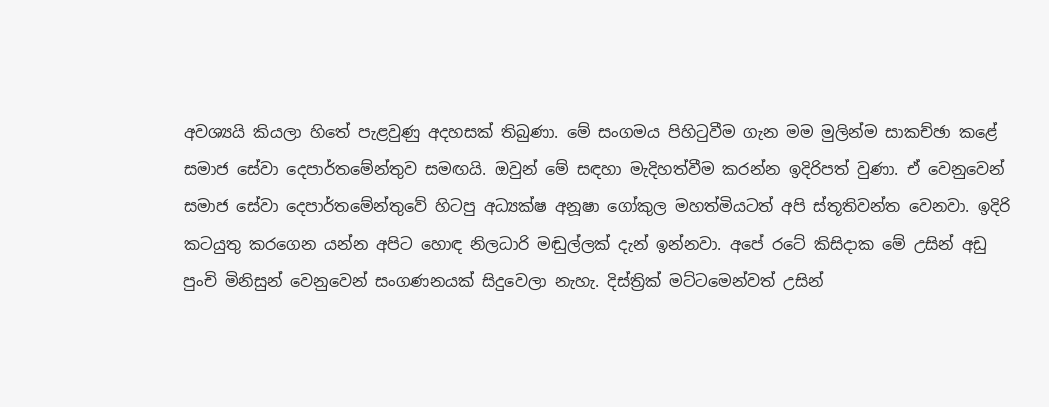අවශ්‍යයි කියලා හිතේ පැළවුණු අදහසක් තිබුණා. මේ සංගමය පිහිටුවීම ගැන මම මුලින්ම සාකච්ඡා කළේ සමාජ සේවා දෙපාර්තමේන්තුව සමඟයි. ඔවුන් මේ සඳහා මැදිහත්වීම කරන්න ඉදිරිපත් වුණා. ඒ වෙනුවෙන් සමාජ සේවා දෙපාර්තමේන්තුවේ හිටපු අධ්‍යක්ෂ අනූෂා ගෝකුල මහත්මියටත් අපි ස්තූතිවන්ත වෙනවා. ඉදිරි කටයුතු කරගෙන යන්න අපිට හොඳ නිලධාරි මඬුල්ලක් දැන් ඉන්නවා. අපේ රටේ කිසිදාක මේ උසින් අඩු පුංචි මිනිසුන් වෙනුවෙන් සංගණනයක් සිදුවෙලා නැහැ. දිස්ත්‍රික් මට්ටමෙන්වත් උසින්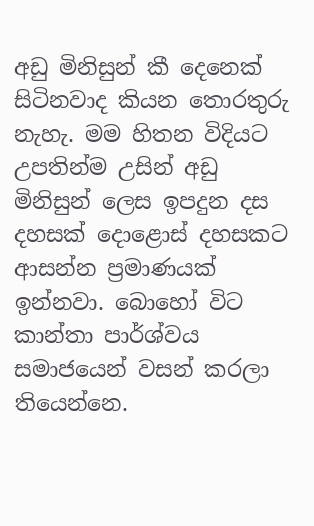අඩු මිනිසුන් කී දෙනෙක් සිටිනවාද කියන තොරතුරු නැහැ. මම හිතන විදියට උපතින්ම උසින් අඩු මිනිසුන් ලෙස ඉපදුන දස දහසක් දොළොස් දහසකට ආසන්න ප්‍රමාණයක් ඉන්නවා. බොහෝ විට කාන්තා පාර්ශ්වය සමාජයෙන් වසන් කරලා තියෙන්නෙ.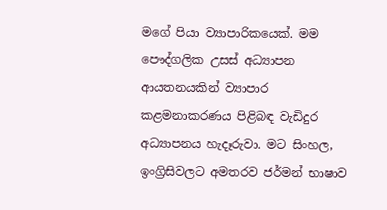මගේ පියා ව්‍යාපාරිකයෙක්. මම පෞද්ගලික උසස් අධ්‍යාපන ආයතනයකින් ව්‍යාපාර කළමනාකරණය පිළිබඳ වැඩිදුර අධ්‍යාපනය හැදෑරුවා. මට සිංහල, ඉංග්‍රිසිවලට අමතරව ජර්මන් භාෂාව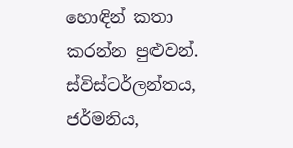හොඳින් කතා කරන්න පුළුවන්. ස්විස්ටර්ලන්තය, ජර්මනිය,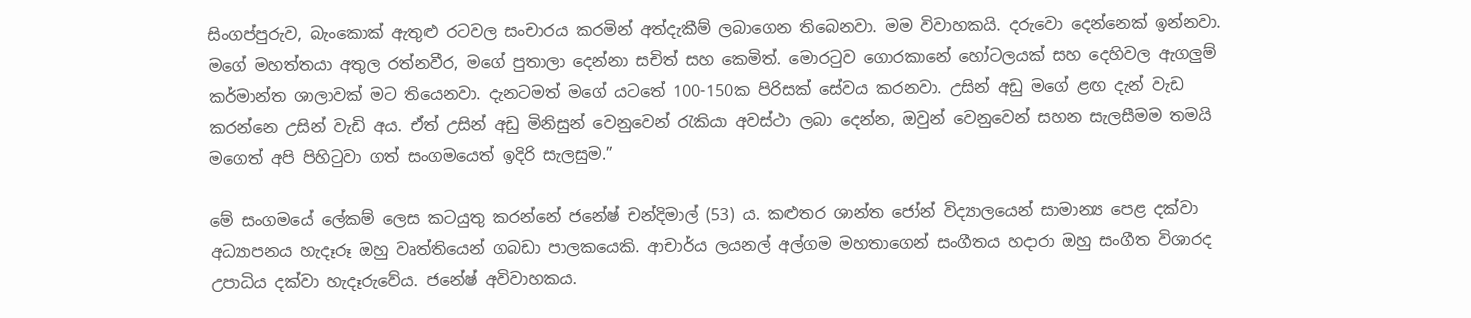සිංගප්පුරුව, බැංකොක් ඇතුළු රටවල සංචාරය කරමින් අත්දැකීම් ලබාගෙන තිබෙනවා. මම විවාහකයි. දරුවො දෙන්නෙක් ඉන්නවා. මගේ මහත්තයා අතුල රත්නවීර, මගේ පුතාලා දෙන්නා සචිත් සහ කෙමිත්. මොරටුව ගොරකානේ හෝටලයක් සහ දෙහිවල ඇගලුම් කර්මාන්ත ශාලාවක් මට තියෙනවා. දැනටමත් මගේ යටතේ 100-150ක පිරිසක් සේවය කරනවා. උසින් අඩු මගේ ළඟ දැන් වැඩ කරන්නෙ උසින් වැඩි අය. ඒත් උසින් අඩු මිනිසුන් වෙනුවෙන් රැකියා අවස්ථා ලබා දෙන්න, ඔවුන් වෙනුවෙන් සහන සැලසීමම තමයි මගෙත් අපි පිහිටුවා ගත් සංගමයෙත් ඉදිරි සැලසුම.”

මේ සංගමයේ ලේකම් ලෙස කටයුතු කරන්නේ ජනේෂ් චන්දිමාල් (53) ය. කළුතර ශාන්ත ජෝන් විද්‍යාලයෙන් සාමාන්‍ය පෙළ දක්වා අධ්‍යාපනය හැදෑරූ ඔහු වෘත්තියෙන් ගබඩා පාලකයෙකි. ආචාර්ය ලයනල් අල්ගම මහතාගෙන් සංගීතය හදාරා ඔහු සංගීත විශාරද උපාධිය දක්වා හැදෑරුවේය. ජනේෂ් අවිවාහකය.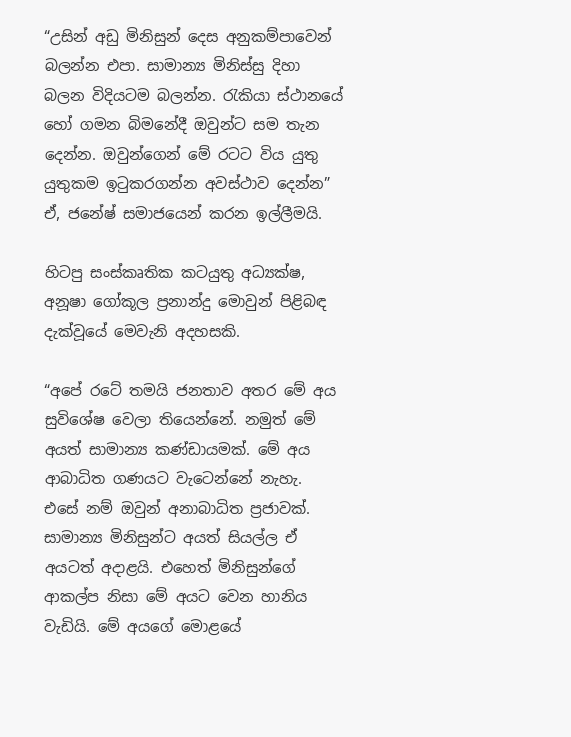“උසින් අඩු මිනිසුන් දෙස අනුකම්පාවෙන් බලන්න එපා. සාමාන්‍ය මිනිස්සු දිහා බලන විදියටම බලන්න. රැකියා ස්ථානයේ හෝ ගමන බිමනේදී ඔවුන්ට සම තැන දෙන්න. ඔවුන්ගෙන් මේ රටට විය යුතු යුතුකම ඉටුකරගන්න අවස්ථාව දෙන්න” ඒ, ජනේෂ් සමාජයෙන් කරන ඉල්ලීමයි.

හිටපු සංස්කෘතික කටයුතු අධ්‍යක්ෂ, අනූෂා ගෝකූල ප්‍රනාන්දු මොවුන් පිළිබඳ දැක්වූයේ මෙවැනි අදහසකි.

“අපේ රටේ තමයි ජනතාව අතර මේ අය සුවිශේෂ වෙලා තියෙන්නේ. නමුත් මේ අයත් සාමාන්‍ය කණ්ඩායමක්. මේ අය ආබාධිත ගණයට වැටෙන්නේ නැහැ. එසේ නම් ඔවුන් අනාබාධිත ප්‍රජාවක්. සාමාන්‍ය මිනිසුන්ට අයත් සියල්ල ඒ අයටත් අදාළයි. එහෙත් මිනිසුන්ගේ ආකල්ප නිසා මේ අයට වෙන හානිය වැඩියි. මේ අයගේ මොළයේ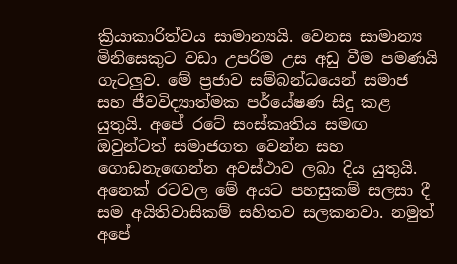ක්‍රියාකාරිත්වය සාමාන්‍යයි. වෙනස සාමාන්‍ය මිනිසෙකුට වඩා උපරිම උස අඩු වීම පමණයි ගැටලුව. මේ ප්‍රජාව සම්බන්ධයෙන් සමාජ සහ ජීවවිද්‍යාත්මක පර්යේෂණ සිදු කළ යුතුයි. අපේ රටේ සංස්කෘතිය සමඟ ඔවුන්ටත් සමාජගත වෙන්න සහ ගොඩනැඟෙන්න අවස්ථාව ලබා දිය යුතුයි. අනෙක් රටවල මේ අයට පහසුකම් සලසා දී සම අයිතිවාසිකම් සහිතව සලකනවා. නමුත් අපේ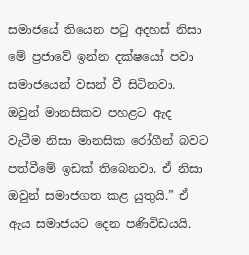සමාජයේ තියෙන පටු අදහස් නිසා මේ ප්‍රජාවේ ඉන්න දක්ෂයෝ පවා සමාජයෙන් වසන් වී සිටිනවා. ඔවුන් මානසිකව පහළට ඇද වැටීම නිසා මානසික රෝගීන් බවට පත්වීමේ ඉඩක් තිබෙනවා. ඒ නිසා ඔවුන් සමාජගත කළ යුතුයි.” ඒ ඇය සමාජයට දෙන පණිවිඩයයි.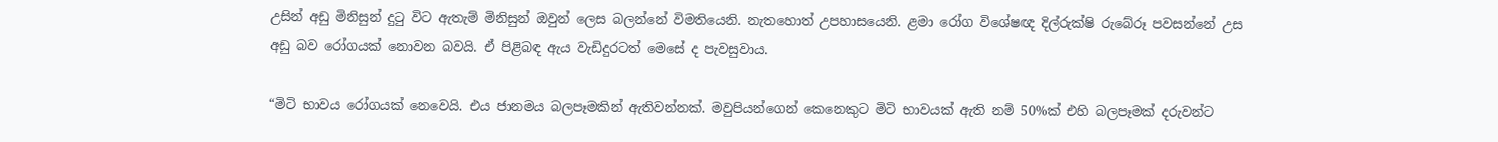උසින් අඩු මිනිසුන් දුටු විට ඇතැම් මිනිසුන් ඔවුන් ලෙස බලන්නේ විමතියෙනි. නැතහොත් උපහාසයෙනි. ළමා රෝග විශේෂඥ දිල්රුක්ෂි රුබේරූ පවසන්නේ උස අඩු බව රෝගයක් නොවන බවයි. ඒ පිළිබඳ ඇය වැඩිදුරටත් මෙසේ ද පැවසුවාය.

“මිටි භාවය රෝගයක් නෙවෙයි. එය ජානමය බලපෑමකින් ඇතිවන්නක්. මවුපියන්ගෙන් කෙනෙකුට මිටි භාවයක් ඇති නම් 50%ක් එහි බලපෑමක් දරුවන්ට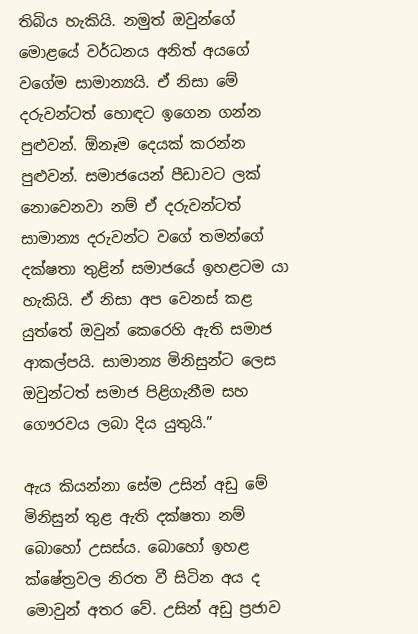තිබිය හැකියි. නමුත් ඔවුන්ගේ මොළයේ වර්ධනය අනිත් අයගේ වගේම සාමාන්‍යයි. ඒ නිසා මේ දරුවන්ටත් හොඳට ඉගෙන ගන්න පුළුවන්. ඕනෑම දෙයක් කරන්න පුළුවන්. සමාජයෙන් පීඩාවට ලක් නොවෙනවා නම් ඒ දරුවන්ටත් සාමාන්‍ය දරුවන්ට වගේ තමන්ගේ දක්ෂතා තුළින් සමාජයේ ඉහළටම යා හැකියි. ඒ නිසා අප වෙනස් කළ යුත්තේ ඔවුන් කෙරෙහි ඇති සමාජ ආකල්පයි. සාමාන්‍ය මිනිසුන්ට ලෙස ඔවුන්ටත් සමාජ පිළිගැනීම සහ ගෞරවය ලබා දිය යුතුයි.”

ඇය කියන්නා සේම උසින් අඩු මේ මිනිසුන් තුළ ඇති දක්ෂතා නම් බොහෝ උසස්ය. බොහෝ ඉහළ ක්ෂේත්‍රවල නිරත වී සිටින අය ද මොවුන් අතර වේ. උසින් අඩු ප්‍රජාව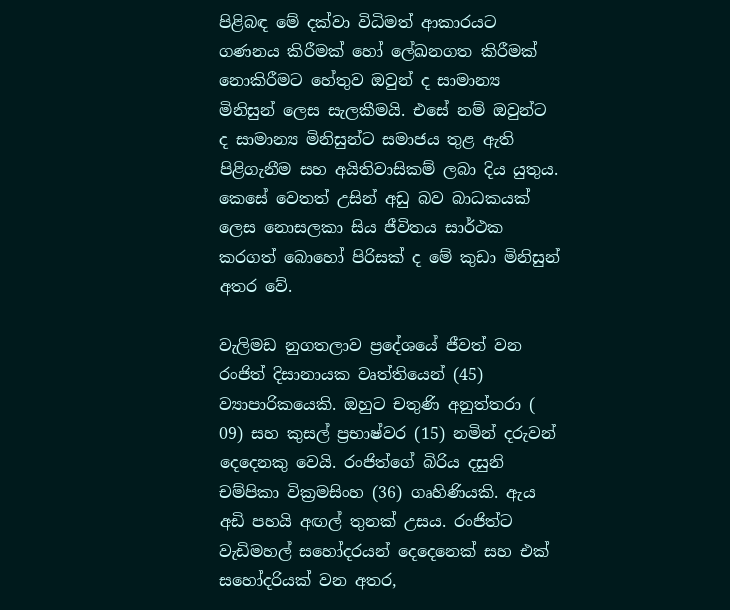පිළිබඳ මේ දක්වා විධිමත් ආකාරයට ගණනය කිරීමක් හෝ ලේඛනගත කිරීමක් නොකිරීමට හේතුව ඔවුන් ද සාමාන්‍ය මිනිසුන් ලෙස සැලකීමයි. එසේ නම් ඔවුන්ට ද සාමාන්‍ය මිනිසුන්ට සමාජය තුළ ඇති පිළිගැනීම සහ අයිතිවාසිකම් ලබා දිය යුතුය. කෙසේ වෙතත් උසින් අඩු බව බාධකයක් ලෙස නොසලකා සිය ජීවිතය සාර්ථක කරගත් බොහෝ පිරිසක් ද මේ කුඩා මිනිසුන් අතර වේ.

වැලිමඩ නුගතලාව ප්‍රදේශයේ ජීවත් වන රංජිත් දිසානායක වෘත්තියෙන් (45) ව්‍යාපාරිකයෙකි. ඔහුට චතුණි අනුත්තරා ( 09) සහ කුසල් ප්‍රභාෂ්වර (15) නමින් දරුවන් දෙදෙනකු වෙයි. රංජිත්ගේ බිරිය දසුනි චම්පිකා වික්‍රමසිංහ (36) ගෘහිණියකි. ඇය අඩි පහයි අඟල් තුනක් උසය. රංජිත්ට වැඩිමහල් සහෝදරයන් දෙදෙනෙක් සහ එක් සහෝදරියක් වන අතර,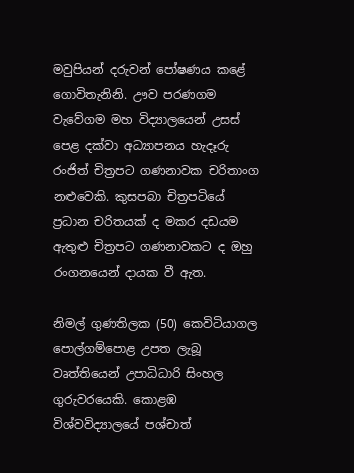මවුපියන් දරුවන් පෝෂණය කළේ ගොවිතැනිනි. ඌව පරණගම වැවේගම මහ විද්‍යාලයෙන් උසස් පෙළ දක්වා අධ්‍යාපනය හැදෑරු රංජිත් චිත්‍රපට ගණනාවක චරිතාංග නළුවෙකි. කුසපබා චිත්‍රපටියේ ප්‍රධාන චරිතයක් ද මකර දඩයම ඇතුළු චිත්‍රපට ගණනාවකට ද ඔහු රංගනයෙන් දායක වී ඇත.

නිමල් ගුණතිලක (50) කෙවිටියාගල පොල්ගම්පොළ ‍උපත ලැබූ වෘත්තියෙන් උපාධිධාරි සිංහල ගුරුවරයෙකි. කොළඹ විශ්වවිද්‍යාලයේ පශ්චාත්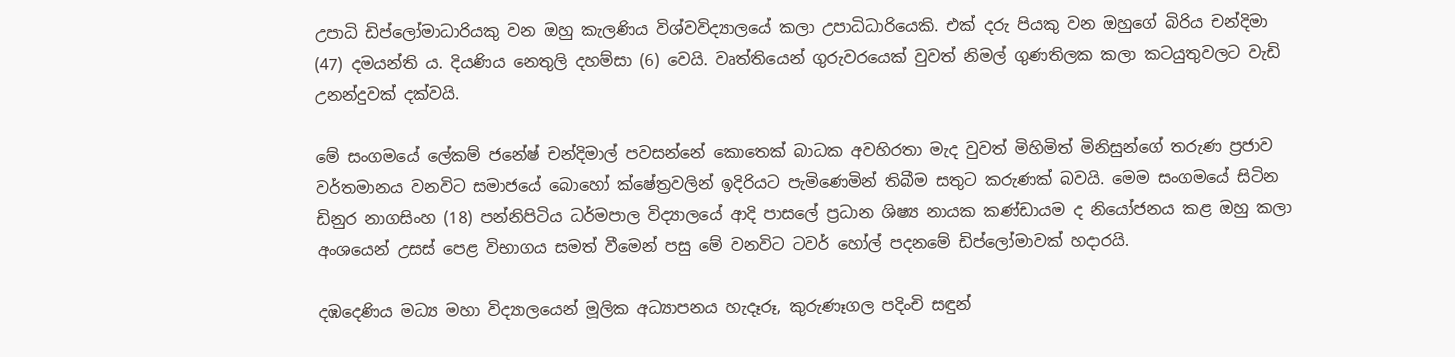උපාධි ඩිප්ලෝමාධාරියකු වන ඔහු කැලණිය විශ්වවිද්‍යාලයේ කලා උපාධිධාරියෙකි. එක් දරු පියකු වන ඔහුගේ බිරිය චන්දිමා (47) දමයන්ති ය. දියණිය නෙතුලි දහම්සා (6) වෙයි. වෘත්තියෙන් ගුරුවරයෙක් වුවත් නිමල් ගුණතිලක කලා කටයුතුවලට වැඩි උනන්දුවක් දක්වයි.

මේ සංගමයේ ලේකම් ජනේෂ් චන්දිමාල් පවසන්නේ කොතෙක් බාධක අවහිරතා මැද වුවත් මිහිමිත් මිනිසුන්ගේ තරුණ ප්‍රජාව වර්තමානය වනවිට සමාජයේ බොහෝ ක්ෂේත්‍රවලින් ඉදිරියට පැමිණෙමින් තිබීම සතුට කරුණක් බවයි. මෙම සංගමයේ සිටින ඩිනුර නාගසිංහ (18) පන්නිපිටිය ධර්මපාල විද්‍යාලයේ ආදි පාසලේ ප්‍රධාන ශිෂ්‍ය නායක කණ්ඩායම ද නියෝජනය කළ ඔහු කලා අංශයෙන් උසස් පෙළ විභාගය සමත් වීමෙන් පසු මේ වනවිට ටවර් හෝල් පදනමේ ඩිප්ලෝමාවක් හදාරයි.

දඹදෙණිය මධ්‍ය මහා විද්‍යාලයෙන් මූලික අධ්‍යාපනය හැදෑරූ, කුරුණෑගල පදිංචි සඳුන්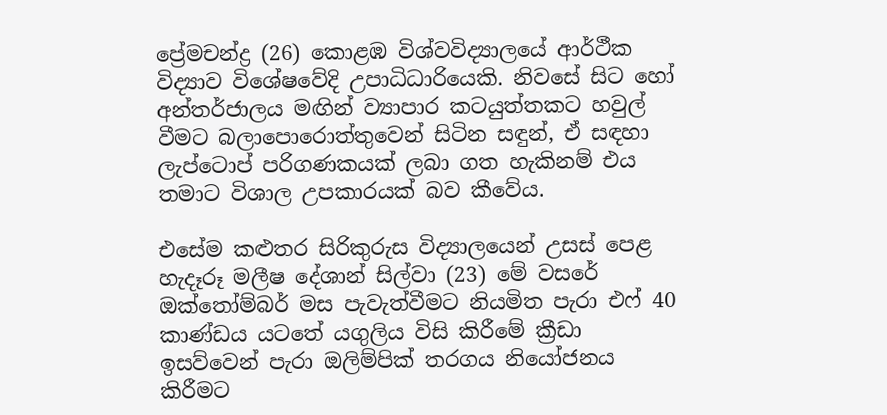ප්‍රේමචන්ද්‍ර (26) කොළඹ විශ්වවිද්‍යාලයේ ආර්ථීක විද්‍යාව විශේෂවේදි උපාධිධාරියෙකි. නිවසේ සිට හෝ අන්තර්ජාලය මඟින් ව්‍යාපාර කටයුත්තකට හවුල් වීමට බලාපොරොත්තුවෙන් සිටින සඳුන්, ඒ සඳහා ලැප්ටොප් පරිගණකයක් ලබා ගත හැකිනම් එය තමාට විශාල උපකාරයක් බව කීවේය.

එසේම කළුතර සිරිකුරුස විද්‍යාලයෙන් උසස් පෙළ හැදෑරූ මලීෂ දේශාන් සිල්වා (23) මේ වසරේ ඔක්තෝම්බර් මස පැවැත්වීමට නියමිත පැරා එෆ් 40 කාණ්ඩය යටතේ යගුලිය විසි කිරීමේ ක්‍රීඩා ඉසව්වෙන් පැරා ඔලිම්පික් තරගය නියෝජනය කිරීමට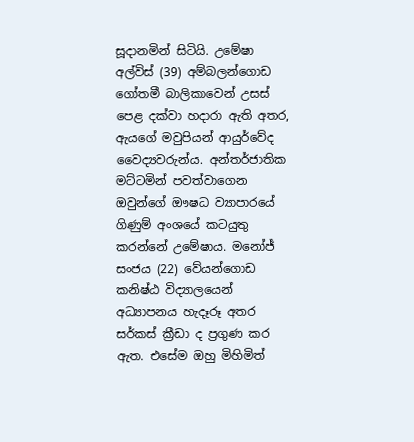සූදානමින් සිටියි. උමේෂා අල්විස් (39) අම්බලන්ගොඩ ගෝතමී බාලිකාවෙන් උසස් පෙළ දක්වා හදාරා ඇති අතර, ඇයගේ මවුපියන් ආයුර්වේද වෛද්‍යවරුන්ය. අන්තර්ජාතික මට්ටමින් පවත්වාගෙන ඔවුන්ගේ ඖෂධ ව්‍යාපාරයේ ගිණුම් අංශයේ කටයුතු කරන්නේ උමේෂාය. මනෝජ් සංජය (22) වේයන්ගොඩ කනිෂ්ඨ විද්‍යාලයෙන් අධ්‍යාපනය හැදෑරූ අතර සර්කස් ක්‍රීඩා ද ප්‍රගුණ කර ඇත. එසේම ඔහු මිහිමිත්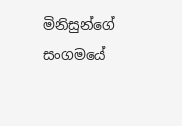මිනිසුන්ගේ සංගමයේ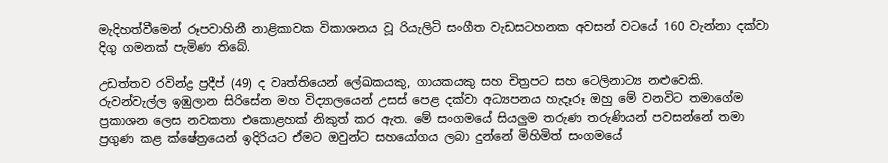මැදිහත්වීමෙන් රූපවාහිනී නාළිකාවක විකාශනය වූ රියැලිටි සංගීත වැඩසටහනක අවසන් වටයේ 160 වැන්නා දක්වා දිගු ගමනක් පැමිණ තිබේ.

උඩත්තව රවින්ද්‍ර ප්‍රදීප් (49) ද වෘත්තියෙන් ලේඛකයකු, ගායකයකු සහ චිත්‍රපට සහ ටෙලිනාට්‍ය නළුවෙකි. රුවන්වැල්ල ඉඹුලාන සිරිසේන මහ විද්‍යාලයෙන් උසස් පෙළ දක්වා අධ්‍යපනය හැදෑරූ ඔහු මේ වනවිට තමාගේම ප්‍රකාශන ලෙස නවකතා එකොළහක් නිකුත් කර ඇත. මේ සංගමයේ සියලුම තරුණ තරුණියන් පවසන්නේ තමා ප්‍රගුණ කළ ක්ෂේත්‍රයෙන් ඉදිරියට ඒමට ඔවුන්ට සහයෝගය ලබා දුන්නේ මිහිමිත් සංගමයේ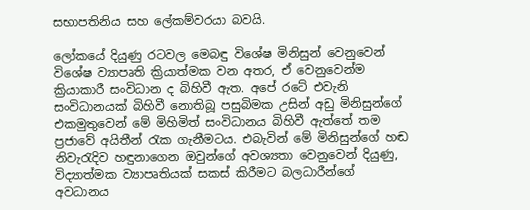සභාපතිනිය සහ ලේකම්වරයා බවයි.

ලෝකයේ දියුණු රටවල මෙබඳු විශේෂ මිනිසුන් වෙනුවෙන් විශේෂ ව්‍යාපෘති ක්‍රියාත්මක වන අතර, ඒ වෙනුවෙන්ම ක්‍රියාකාරී සංවිධාන ද බිහිවී ඇත. අපේ රටේ එවැනි සංවිධානයක් බිහිවී නොතිබූ පසුබිමක උසින් අඩු මිනිසුන්ගේ එකමුතුවෙන් මේ මිහිමිත් සංවිධානය බිහිවී ඇත්තේ තම ප්‍රජාවේ අයිතීන් රැක ගැනීමටය. එබැවින් මේ මිනිසුන්ගේ හඬ නිවැරැදිව හඳුනාගෙන ඔවුන්ගේ අවශ්‍යතා වෙනුවෙන් දියුණු, විද්‍යාත්මක ව්‍යාපෘතියක් සකස් කිරීමට බලධාරීන්ගේ අවධානය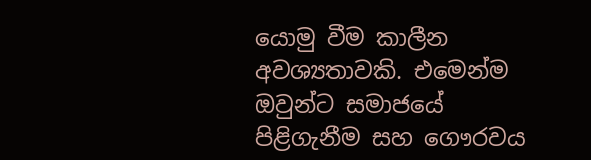යොමු වීම කාලීන අවශ්‍යතාවකි. එමෙන්ම ඔවුන්ට සමාජයේ පිළිගැනීම සහ ගෞරවය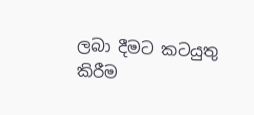ලබා දීමට කටයුතු කිරීම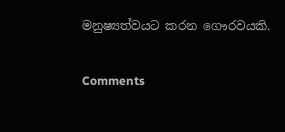මනුෂ්‍යත්වයට කරන ගෞරවයකි.

Comments